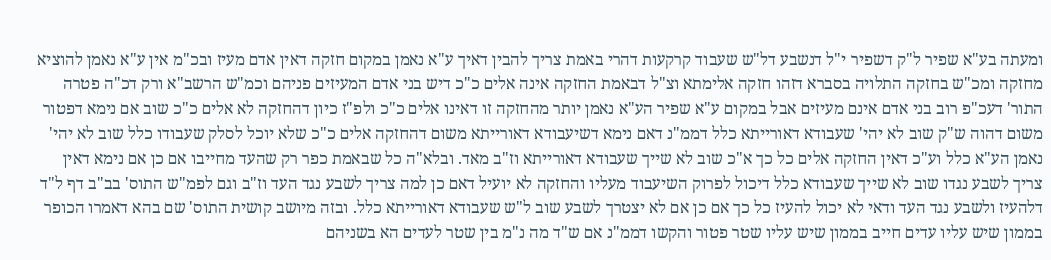ומעתה בע"א שפיר ל"ק דשפיר י"ל דנשבע דל"ש שעבוד קרקעות דהרי באמת צריך להבין דאיך ע"א נאמן במקום חזקה דאין אדם מעיז ובכ"מ אין ע"א נאמן להוציא מחזקה ומכ"ש בחזקה התלויה בסברא דזהו חזקה אלימתא וצ"ל דבאמת החזקה אינה אלים כ"כ דיש בני אדם המעיזים פניהם וכמ"ש הרשב"א ורק דכ"ה פטרה התור' דעכ"פ רוב בני אדם אינם מעיזים אבל במקום ע"א שפיר הע"א נאמן יותר מהחזקה זו דאינו אלים כ"כ ולפ"ז כיון דהחזקה לא אלים כ"כ שוב אם נימא דפטור משום דהוה ש"ק שוב לא יהי' שעבודא דאורייתא כלל דממ"נ דאם נימא דשיעבודא דאורייתא משום דהחזקה אלים כ"כ שלא יוכל לסלק שעבודו כלל שוב לא יהי' נאמן הע"א כלל וע"כ דאין החזקה אלים כל כך א"כ שוב לא שייך שעבודא דאורייתא וז"ב מאד. ובלא"ה כל שבאמת כפר רק שהעד מחייבו אם כן אם נימא דאין צריך לשבע נגדו שוב לא שייך שעבודא כלל דיכול לפרוק השיעבוד מעליו והחזקה לא יועיל דאם כן למה צריך לשבע נגד העד וז"ב וגם לפמ"ש התוס' בב"ב דף ל"ד דלהעיז ולשבע נגד העד ודאי לא יכול להעיז כל כך אם כן אם לא יצטרך לשבע שוב ל"ש שעבודא דאורייתא כלל. ובזה מיושב קושית התוס' שם בהא דאמרו הכופר בממון שיש עליו עדים חייב בממון שיש עליו שטר פטור והקשו דממ"נ אם ש"ד מה נ"מ בין שטר לעדים הא בשניהם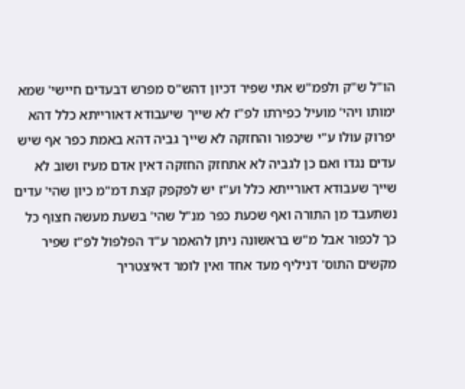הו"ל ש"ק ולפמ"ש אתי שפיר דכיון דהש"ס מפרש דבעדים חיישי' שמא ימותו ויהי' מועיל כפירתו לפ"ז לא שייך שיעבודא דאורייתא כלל דהא יפרוק עולו ע"י שיכפור והחזקה לא שייך גביה דהא באמת כפר אף שיש עדים נגדו ואם כן לגביה לא אתחזק החזקה דאין אדם מעיז ושוב לא שייך שעבודא דאורייתא כלל וע"ז יש לפקפק קצת דמ"מ כיון שהי' עדים נשתעבד מן התורה ואף שכעת כפר מנ"ל שהי' בשעת מעשה חצוף כל כך לכפור אבל מ"ש בראשונה ניתן להאמר ע"ד הפלפול לפ"ז שפיר מקשים התוס' דניליף מעד אחד ואין לומר דאיצטריך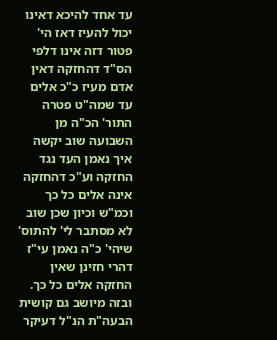עד אחד להיכא דאינו יכול להעיז דאז הי' פטור דזה אינו דלפי הס"ד דהחזקה דאין אדם מעיז כ"כ אלים עד שמה"ט פטרה התור' הכ"ה מן השבועה שוב יקשה איך נאמן העד נגד החזקה וע"כ דהחזקה אינה אלים כל כך וכמ"ש וכיון שכן שוב לא מסתבר לי' להתוס' שיהי' כ"ה נאמן עי"ז דהרי חזינן שאין החזקה אלים כל כך. ובזה מיושב גם קושית הבעה"ת הנ"ל דעיקר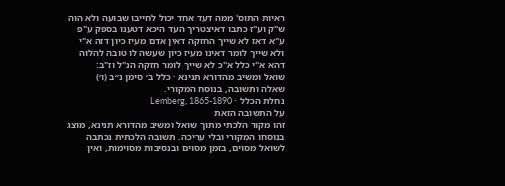ראיות התוס' ממה דעד אחד יכול לחייבו שבועה ולא הוה ש"ק וע"ז כתבו דאיצטריך העד היכא דטענו בספק ע"פ ע"א דאז לא שייך החזקה דאין אדם מעיז כיון דזה א"י ולא שייך לומר דאינו מעיז כיון שעשה לו טובה להלוה דהא א"י כלל א"כ לא שייך לומר חזקה הנ"ל וז"ב:
שואל ומשיב מהדורא תנינא · כלל ב׳ סימן נ״ב (ו׳)
שאלה ותשובה, בנוסח המקורי.
נחלת הכלל · Lemberg, 1865-1890
על התשובה הזאת
זהו מקור הלכתי מתוך שואל ומשיב מהדורא תנינא, מוצג בנוסחו המקורי ובלי עריכה. תשובה הלכתית נכתבה לשואל מסוים, בזמן מסוים ובנסיבות מסוימות, ואין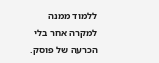ללמוד ממנה למקרה אחר בלי הכרעה של פוסק.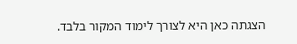הצגתה כאן היא לצורך לימוד המקור בלבד.